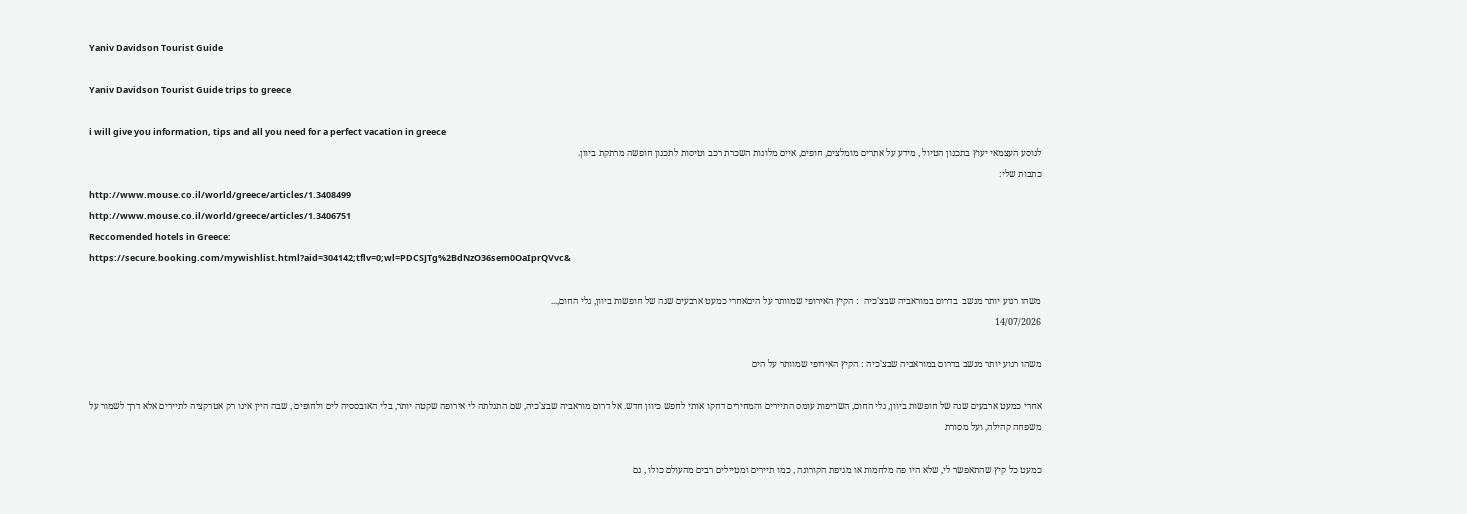Yaniv Davidson Tourist Guide

Yaniv Davidson Tourist Guide trips to greece

i will give you information, tips and all you need for a perfect vacation in greece
לנוסע העצמאי יעוץ בתכנון הטיול , מידע על אתרים מומלצים, חופים, איים מלונות השכרת רכב וטיסות לתכנון חופשה מרתקת ביוון.
כתבות שלי:
http://www.mouse.co.il/world/greece/articles/1.3408499
http://www.mouse.co.il/world/greece/articles/1.3406751
Reccomended hotels in Greece:
https://secure.booking.com/mywishlist.html?aid=304142;tflv=0;wl=PDCSJTg%2BdNzO36sem0OaIprQVvc&

משהו רגוע יותר מנשב  בדרום במוראביה שבצ'כיה  : הקיץ האירופי שמוותר על היםאחרי כמעט ארבעים שנה של חופשות ביוון, גלי החום,...
14/07/2026

משהו רגוע יותר מנשב בדרום במוראביה שבצ'כיה : הקיץ האירופי שמוותר על הים

אחרי כמעט ארבעים שנה של חופשות ביוון, גלי החום, השריפות עומס התיירים והמחירים דחקו אותי לחפש כיוון חדש. אל דרום מוראביה שבצ'כיה, שם התגלתה לי אירופה שקטה יותר, בלי האובססיה לים ולחופים , שבה היין אינו רק אטרקציה לתיירים אלא דרך לשמור על משפחה קהילה, ועל מסורת

כמעט כל קיץ שהתאפשר לי, שלא היו פה מלחמות או מגיפת הקורונה , כמו תיירים ומטיילים רבים מהעולם כולו , גם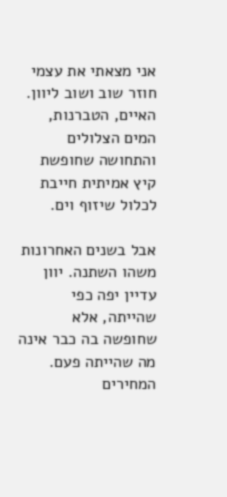אני מצאתי את עצמי חוזר שוב ושוב ליוון. האיים, הטברנות, המים הצלולים והתחושה שחופשת קיץ אמיתית חייבת לכלול שיזוף וים.

אבל בשנים האחרונות משהו השתנה. יוון עדיין יפה כפי שהייתה, אלא שחופשה בה כבר אינה מה שהייתה פעם.
המחירים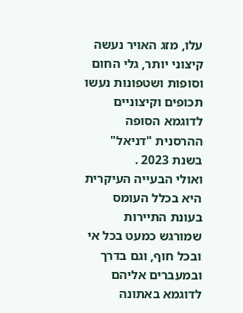עלו, מזג האויר נעשה קיצוני יותר, גלי החום וסופות ושטפונות נעשו תכופים וקיצוניים לדוגמא הסופה ההרסנית "דניאל" בשנת 2023 .
ואולי הבעייה העיקרית היא בכלל העומס בעונת התיירות שמורגש כמעט בכל אי ובכל חוף, וגם בדרך ובמעברים אליהם לדוגמא באתונה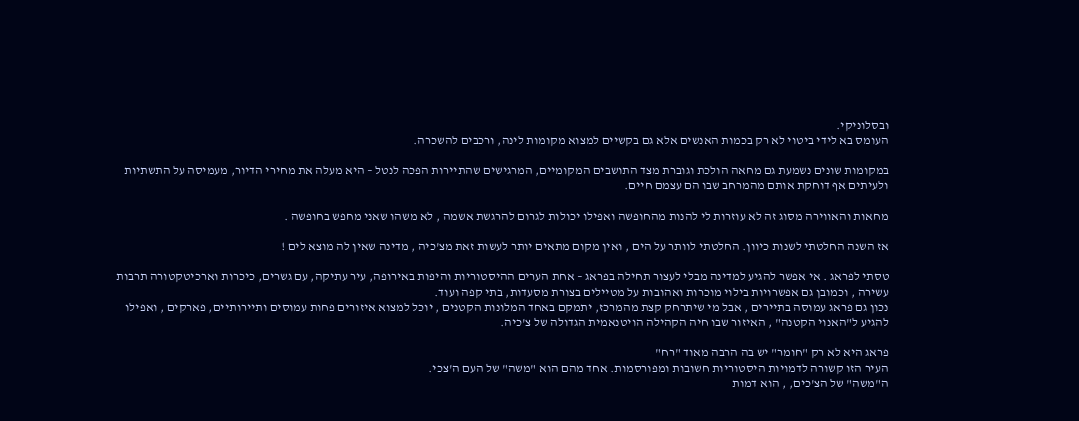ובסלוניקי.
העומס בא לידי ביטוי לא רק בכמות האנשים אלא גם בקשיים למצוא מקומות לינה, ורכבים להשכרה.

במקומות שונים נשמעת גם מחאה הולכת וגוברת מצד התושבים המקומיים, המרגישים שהתיירות הפכה לנטל – היא מעלה את מחירי הדיור, מעמיסה על התשתיות ולעיתים אף דוחקת אותם מהמרחב שבו הם עצמם חיים.

מחאות והאווירה מסוג זה לא עוזרות לי להנות מהחופשה ואפילו יכולות לגרום להרגשת אשמה , לא משהו שאני מחפש בחופשה .

אז השנה החלטתי לשנות כיוון. החלטתי לוותר על הים , ואין מקום מתאים יותר לעשות זאת מצ'כיה , מדינה שאין לה מוצא לים !

טסתי לפראג . אי אפשר להגיע למדינה מבלי לעצור תחילה בפראג – אחת הערים ההיסטוריות והיפות באירופה, עיר עתיקה, עם גשרים, כיכרות וארכיטקטורה תרבות עשירה , וכמובן גם אפשרויות בילוי מוכרות ואהובות על מטיילים בצורת מסעדות, בתי קפה ועוד.
נכון גם פראג עמוסה בתיירים , אבל מי שיתרחק קצת מהמרכז, יתמקם באחד המלונות הקטנים , יוכל למצוא איזורים פחות עמוסים ותיירותיים, פארקים , ואפילו להגיע ל"האנוי הקטנה" , האיזור שבו חיה הקהילה הויטנאמית הגדולה של צ'כיה.

פראג היא לא רק "חומר" יש בה הרבה מאוד "רח"
העיר הזו קשורה לדמויות היסטוריות חשובות ומפורסמות. אחד מהם הוא "משה" של העם ה'צכי.
ה"משה" של הצ'כים, , הוא דמות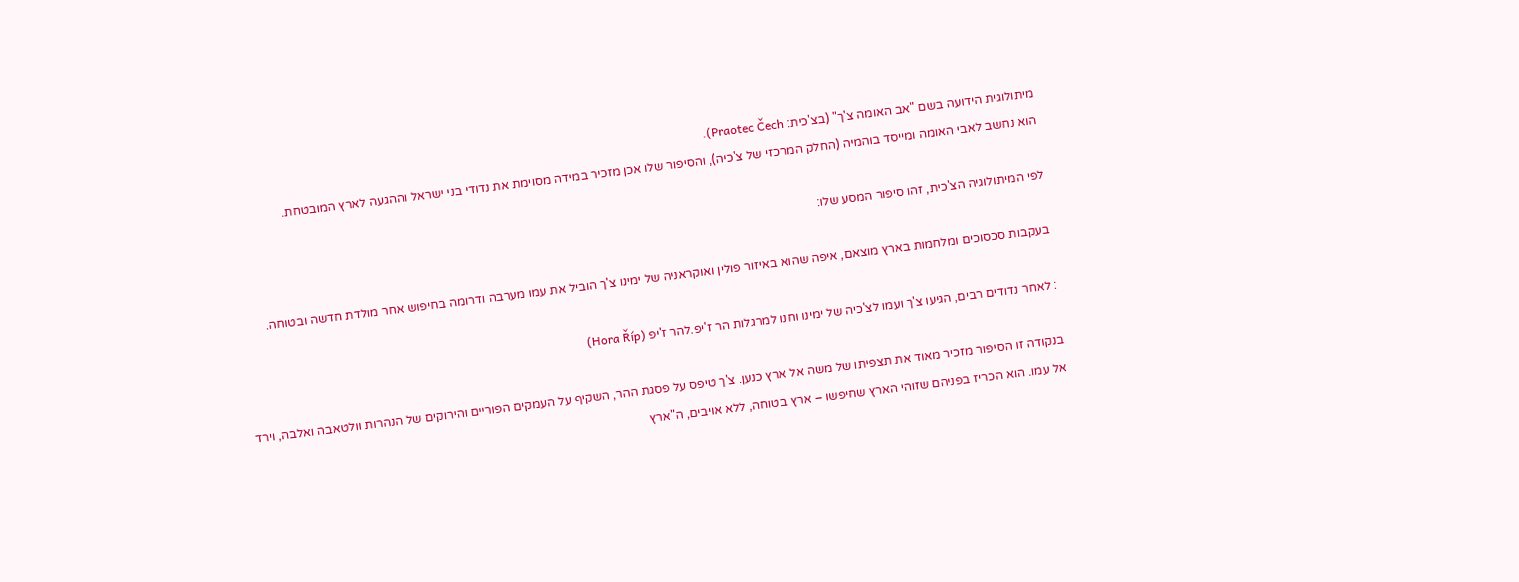מיתולוגית הידועה בשם "אב האומה צ'ך" (בצ'כית: Praotec Čech).
הוא נחשב לאבי האומה ומייסד בוהמיה (החלק המרכזי של צ'כיה), והסיפור שלו אכן מזכיר במידה מסוימת את נדודי בני ישראל וההגעה לארץ המובטחת.

לפי המיתולוגיה הצ'כית, זהו סיפור המסע שלו:

בעקבות סכסוכים ומלחמות בארץ מוצאם, איפה שהוא באיזור פולין ואוקראניה של ימינו צ'ך הוביל את עמו מערבה ודרומה בחיפוש אחר מולדת חדשה ובטוחה.

: לאחר נדודים רבים, הגיעו צ'ך ועמו לצ'כיה של ימינו וחנו למרגלות הר ז'יפ.להר ז'יפ (Hora Říp)

בנקודה זו הסיפור מזכיר מאוד את תצפיתו של משה אל ארץ כנען. צ'ך טיפס על פסגת ההר, השקיף על העמקים הפוריים והירוקים של הנהרות וולטאבה ואלבה, וירד אל עמו. הוא הכריז בפניהם שזוהי הארץ שחיפשו – ארץ בטוחה, ללא אויבים, ה"ארץ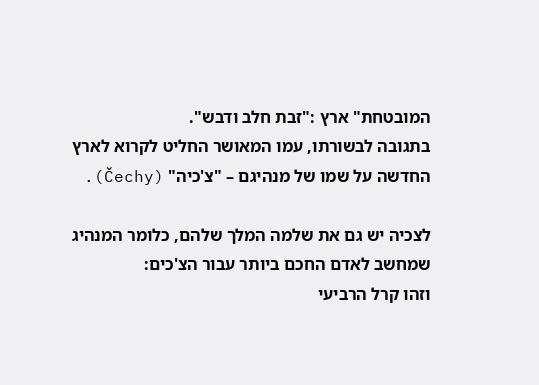המובטחת" ארץ :"זבת חלב ודבש".
בתגובה לבשורתו, עמו המאושר החליט לקרוא לארץ החדשה על שמו של מנהיגם – "צ'כיה" (Čechy).

לצכיה יש גם את שלמה המלך שלהם, כלומר המנהיג שמחשב לאדם החכם ביותר עבור הצ'כים:
וזהו קרל הרביעי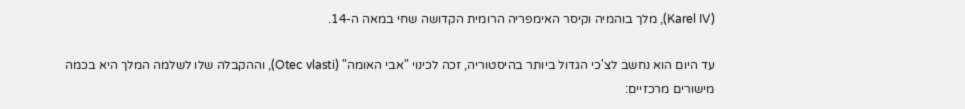(Karel IV), מלך בוהמיה וקיסר האימפריה הרומית הקדושה שחי במאה ה-14.

עד היום הוא נחשב לצ'כי הגדול ביותר בהיסטוריה, זכה לכינוי "אבי האומה" (Otec vlasti), וההקבלה שלו לשלמה המלך היא בכמה מישורים מרכזיים: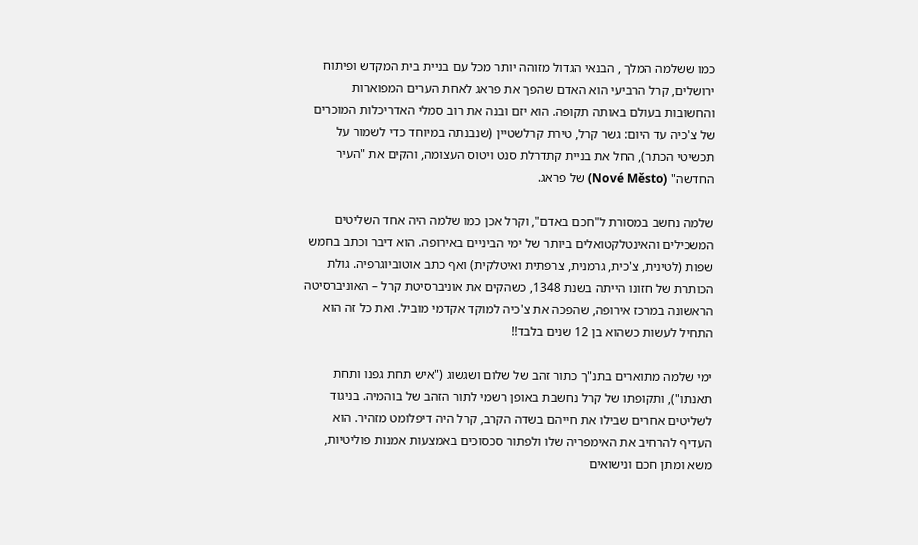כמו ששלמה המלך , הבנאי הגדול מזוהה יותר מכל עם בניית בית המקדש ופיתוח ירושלים, קרל הרביעי הוא האדם שהפך את פראג לאחת הערים המפוארות והחשובות בעולם באותה תקופה. הוא יזם ובנה את רוב סמלי האדריכלות המוכרים של צ'כיה עד היום: גשר קרל, טירת קרלשטיין (שנבנתה במיוחד כדי לשמור על תכשיטי הכתר), החל את בניית קתדרלת סנט ויטוס העצומה, והקים את "העיר החדשה" (Nové Město) של פראג.

שלמה נחשב במסורת ל"חכם באדם", וקרל אכן כמו שלמה היה אחד השליטים המשכילים והאינטלקטואלים ביותר של ימי הביניים באירופה. הוא דיבר וכתב בחמש שפות (לטינית, צ'כית, גרמנית, צרפתית ואיטלקית) ואף כתב אוטוביוגרפיה. גולת הכותרת של חזונו הייתה בשנת 1348, כשהקים את אוניברסיטת קרל – האוניברסיטה הראשונה במרכז אירופה, שהפכה את צ'כיה למוקד אקדמי מוביל. ואת כל זה הוא התחיל לעשות כשהוא בן 12 שנים בלבד!!

ימי שלמה מתוארים בתנ"ך כתור זהב של שלום ושגשוג ("איש תחת גפנו ותחת תאנתו"), ותקופתו של קרל נחשבת באופן רשמי לתור הזהב של בוהמיה. בניגוד לשליטים אחרים שבילו את חייהם בשדה הקרב, קרל היה דיפלומט מזהיר. הוא העדיף להרחיב את האימפריה שלו ולפתור סכסוכים באמצעות אמנות פוליטיות, משא ומתן חכם ונישואים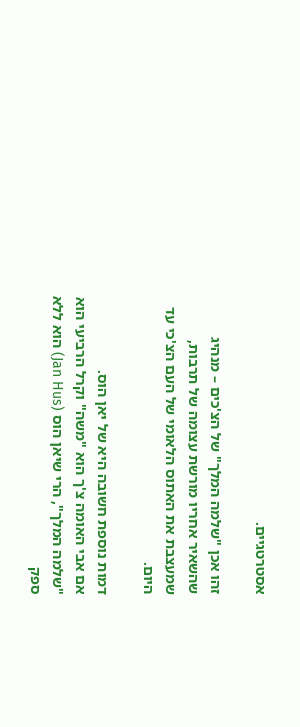אסטרטגיים.

זהו אכן "שלמה המלך" של הצ'כים – מנהיג שהשאיר אחריו מורשת עצומה של תרבות, שמעצבת את האתוס הלאומי של העם הצ'כי עד היום.

דמות נוספת חשובה היא של יאן הוס.
אם אבי האומה צ'ך הוא "משה" וקרל הרביעי הוא "שלמה המלך", הרי שיאן הוס (Jan Hus) הוא ללא ספק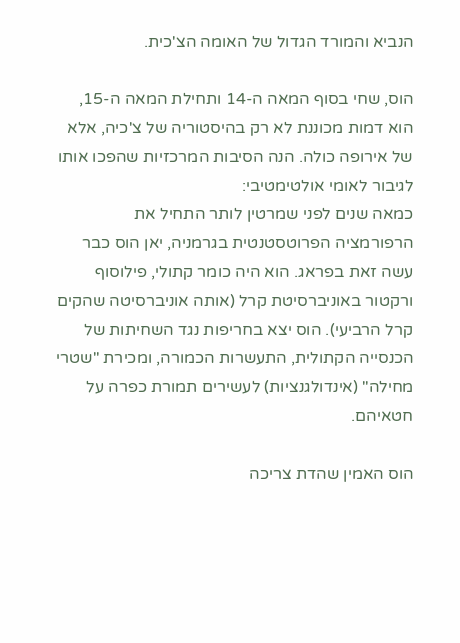הנביא והמורד הגדול של האומה הצ'כית.

הוס, שחי בסוף המאה ה-14 ותחילת המאה ה-15, הוא דמות מכוננת לא רק בהיסטוריה של צ'כיה, אלא של אירופה כולה. הנה הסיבות המרכזיות שהפכו אותו לגיבור לאומי אולטימטיבי:
כמאה שנים לפני שמרטין לותר התחיל את הרפורמציה הפרוטסטנטית בגרמניה, יאן הוס כבר עשה זאת בפראג. הוא היה כומר קתולי, פילוסוף ורקטור באוניברסיטת קרל (אותה אוניברסיטה שהקים קרל הרביעי). הוס יצא בחריפות נגד השחיתות של הכנסייה הקתולית, התעשרות הכמורה, ומכירת "שטרי מחילה" (אינדולגנציות) לעשירים תמורת כפרה על חטאיהם.

הוס האמין שהדת צריכה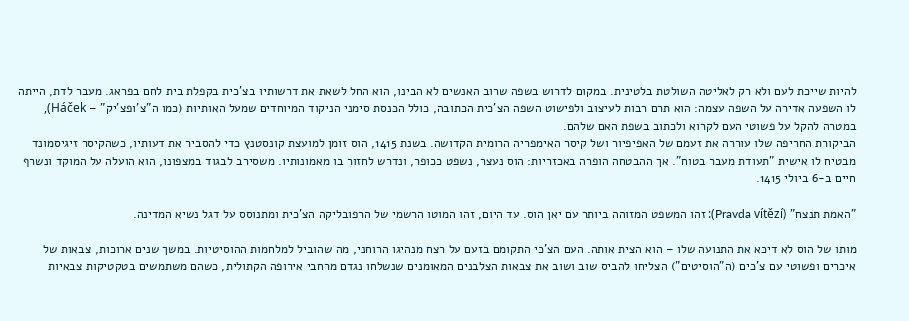להיות שייכת לעם ולא רק לאליטה השולטת בלטינית. במקום לדרוש בשפה שרוב האנשים לא הבינו, הוא החל לשאת את דרשותיו בצ'כית בקפלת בית לחם בפראג. מעבר לדת, הייתה לו השפעה אדירה על השפה עצמה: הוא תרם רבות לעיצוב ולפישוט השפה הצ'כית הכתובה, כולל הכנסת סימני הניקוד המיוחדים שמעל האותיות (כמו ה"צ'ופצ'יק" – Háček), במטרה להקל על פשוטי העם לקרוא ולכתוב בשפת האם שלהם.
הביקורת החריפה שלו עוררה את זעמם של האפיפיור ושל קיסר האימפריה הרומית הקדושה. בשנת 1415, הוס זומן למועצת קונסטנץ כדי להסביר את דעותיו, כשהקיסר זיגיסמונד מבטיח לו אישית "תעודת מעבר בטוח". אך ההבטחה הופרה באכזריות: הוס נעצר, נשפט ככופר, ונדרש לחזור בו מאמונותיו. משסירב לבגוד במצפונו, הוא הועלה על המוקד ונשרף חיים ב-6 ביולי 1415.

"האמת תנצח" (Pravda vítězí): זהו המשפט המזוהה ביותר עם יאן הוס. עד היום, זהו המוטו הרשמי של הרפובליקה הצ'כית ומתנוסס על דגל נשיא המדינה.

מותו של הוס לא דיכא את התנועה שלו – הוא הצית אותה. העם הצ'כי התקומם בזעם על רצח מנהיגו הרוחני, מה שהוביל למלחמות ההוסיטיות. במשך שנים ארוכות, צבאות של איכרים ופשוטי עם צ'כים (ה"הוסיטים") הצליחו להביס שוב ושוב את צבאות הצלבנים המאומנים שנשלחו נגדם מרחבי אירופה הקתולית, כשהם משתמשים בטקטיקות צבאיות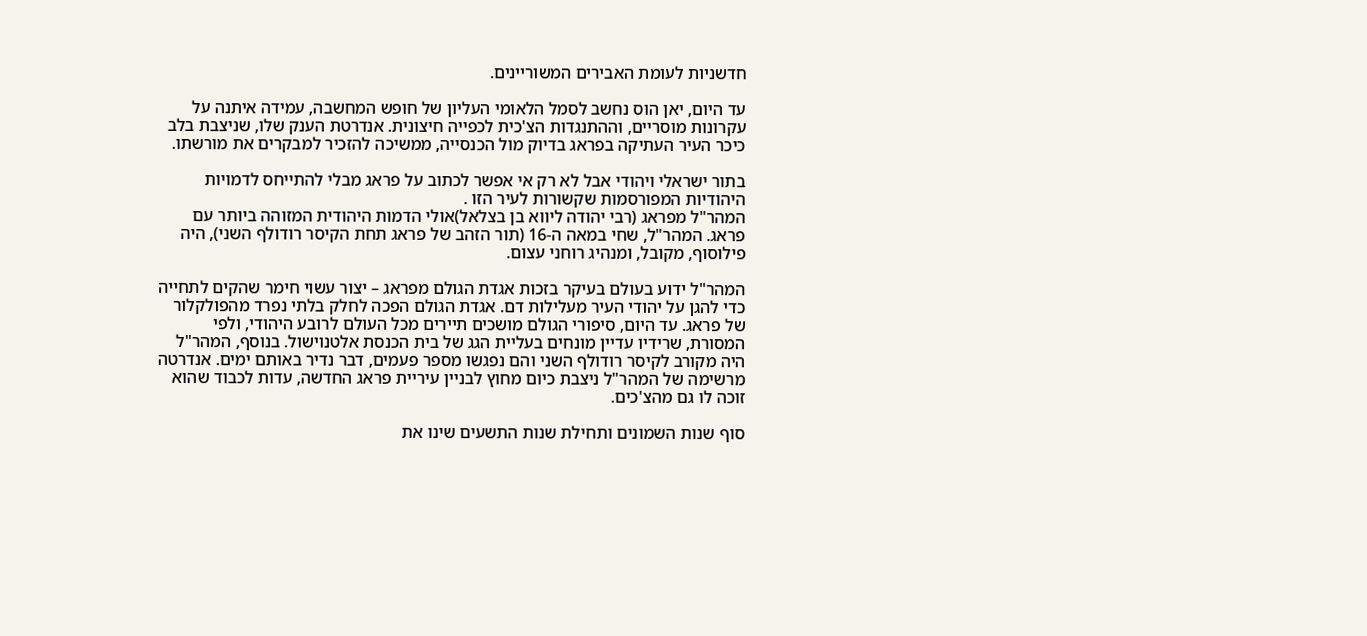חדשניות לעומת האבירים המשוריינים.

עד היום, יאן הוס נחשב לסמל הלאומי העליון של חופש המחשבה, עמידה איתנה על עקרונות מוסריים, וההתנגדות הצ'כית לכפייה חיצונית. אנדרטת הענק שלו, שניצבת בלב כיכר העיר העתיקה בפראג בדיוק מול הכנסייה, ממשיכה להזכיר למבקרים את מורשתו.

בתור ישראלי ויהודי אבל לא רק אי אפשר לכתוב על פראג מבלי להתייחס לדמויות היהודיות המפורסמות שקשורות לעיר הזו .
המהר"ל מפראג (רבי יהודה ליווא בן בצלאל)אולי הדמות היהודית המזוהה ביותר עם פראג. המהר"ל, שחי במאה ה-16 (תור הזהב של פראג תחת הקיסר רודולף השני), היה פילוסוף, מקובל, ומנהיג רוחני עצום.

המהר"ל ידוע בעולם בעיקר בזכות אגדת הגולם מפראג – יצור עשוי חימר שהקים לתחייה כדי להגן על יהודי העיר מעלילות דם. אגדת הגולם הפכה לחלק בלתי נפרד מהפולקלור של פראג. עד היום, סיפורי הגולם מושכים תיירים מכל העולם לרובע היהודי, ולפי המסורת, שרידיו עדיין מונחים בעליית הגג של בית הכנסת אלטנוישול. בנוסף, המהר"ל היה מקורב לקיסר רודולף השני והם נפגשו מספר פעמים, דבר נדיר באותם ימים. אנדרטה מרשימה של המהר"ל ניצבת כיום מחוץ לבניין עיריית פראג החדשה, עדות לכבוד שהוא זוכה לו גם מהצ'כים.

סוף שנות השמונים ותחילת שנות התשעים שינו את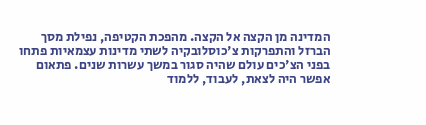המדינה מן הקצה אל הקצה. מהפכת הקטיפה, נפילת מסך הברזל והתפרקות צ'כוסלובקיה לשתי מדינות עצמאיות פתחו בפני הצ'כים עולם שהיה סגור במשך עשרות שנים. פתאום אפשר היה לצאת, לעבוד, ללמוד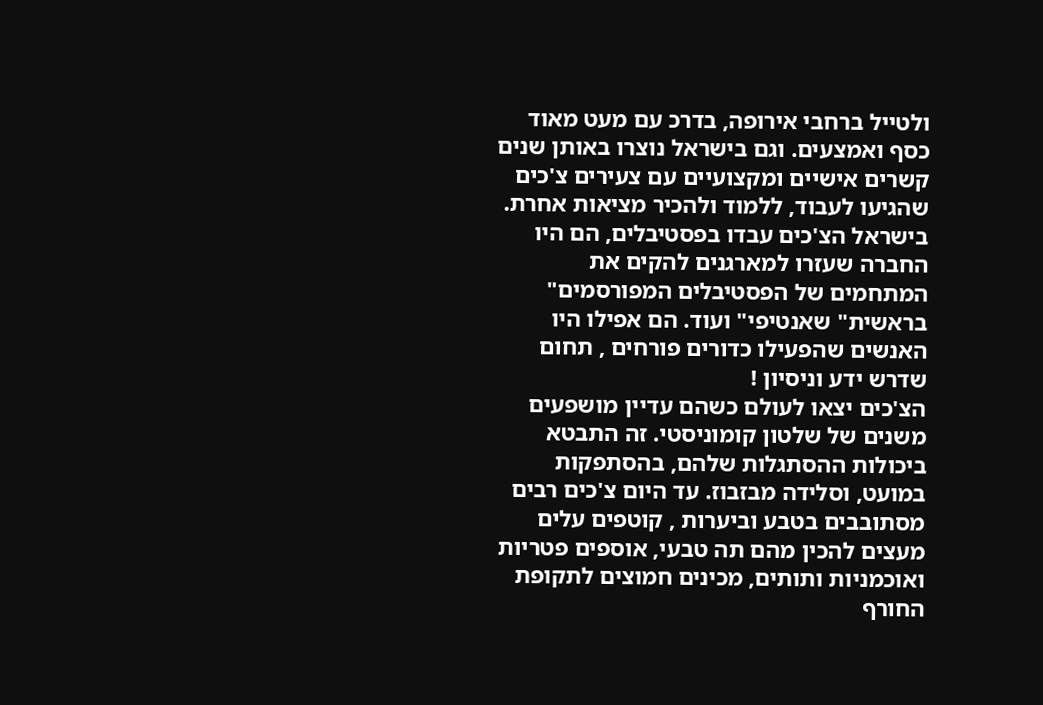ולטייל ברחבי אירופה, בדרכ עם מעט מאוד כסף ואמצעים. וגם בישראל נוצרו באותן שנים קשרים אישיים ומקצועיים עם צעירים צ'כים שהגיעו לעבוד, ללמוד ולהכיר מציאות אחרת. בישראל הצ'כים עבדו בפסטיבלים, הם היו החברה שעזרו למארגנים להקים את המתחמים של הפסטיבלים המפורסמים" בראשית" שאנטיפי" ועוד. הם אפילו היו האנשים שהפעילו כדורים פורחים , תחום שדרש ידע וניסיון !
הצ'כים יצאו לעולם כשהם עדיין מושפעים משנים של שלטון קומוניסטי. זה התבטא ביכולות ההסתגלות שלהם, בהסתפקות במועט, וסלידה מבזבוז. עד היום צ'כים רבים מסתובבים בטבע וביערות , קוטפים עלים מעצים להכין מהם תה טבעי, אוספים פטריות ואוכמניות ותותים, מכינים חמוצים לתקופת החורף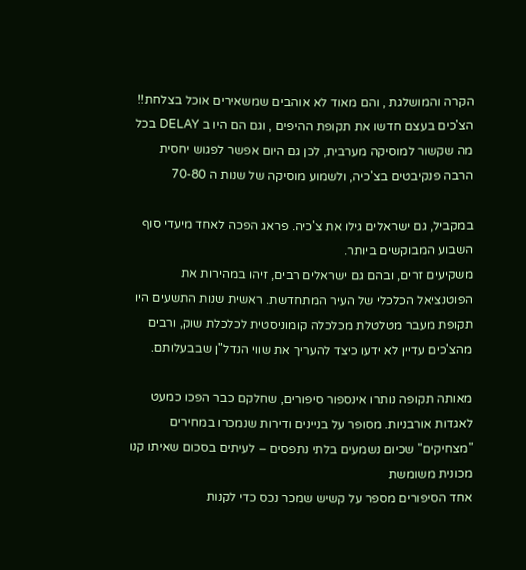הקרה והמושלגת , והם מאוד לא אוהבים שמשאירים אוכל בצלחת!!
הצ'כים בעצם חדשו את תקופת ההיפים , וגם הם היו ב DELAY בכל מה שקשור למוסיקה מערבית, לכן גם היום אפשר לפגוש יחסית הרבה פנקיבטים בצ'כיה, ולשמוע מוסיקה של שנות ה 70-80

במקביל, גם ישראלים גילו את צ'כיה. פראג הפכה לאחד מיעדי סוף השבוע המבוקשים ביותר.
משקיעים זרים, ובהם גם ישראלים רבים, זיהו במהירות את הפוטנציאל הכלכלי של העיר המתחדשת. ראשית שנות התשעים היו תקופת מעבר מטלטלת מכלכלה קומוניסטית לכלכלת שוק, ורבים מהצ'כים עדיין לא ידעו כיצד להעריך את שווי הנדל"ן שבבעלותם.

מאותה תקופה נותרו אינספור סיפורים, שחלקם כבר הפכו כמעט לאגדות אורבניות. מסופר על בניינים ודירות שנמכרו במחירים "מצחיקים" שכיום נשמעים בלתי נתפסים – לעיתים בסכום שאיתו קנו מכונית משומשת
אחד הסיפורים מספר על קשיש שמכר נכס כדי לקנות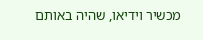מכשיר וידיאו, שהיה באותם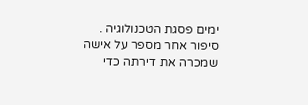ימים פסגת הטכנולוגיה .
סיפור אחר מספר על אישה שמכרה את דירתה כדי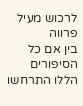לרכוש מעיל פרווה
בין אם כל הסיפורים הללו התרחשו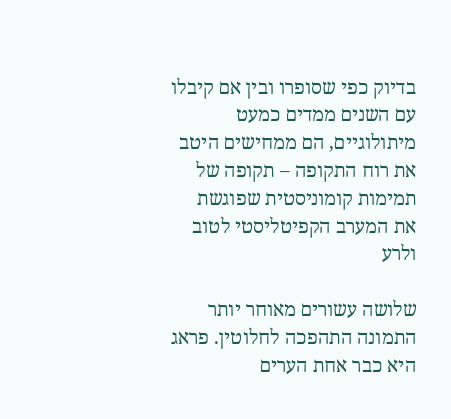בדיוק כפי שסופרו ובין אם קיבלו עם השנים ממדים כמעט מיתולוגיים, הם ממחישים היטב את רוח התקופה – תקופה של תמימות קומוניסטית שפוגשת את המערב הקפיטליסטי לטוב ולרע

שלושה עשורים מאוחר יותר התמונה התהפכה לחלוטין. פראג היא כבר אחת הערים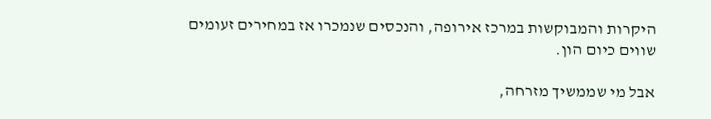היקרות והמבוקשות במרכז אירופה, והנכסים שנמכרו אז במחירים זעומים שווים כיום הון.

אבל מי שממשיך מזרחה,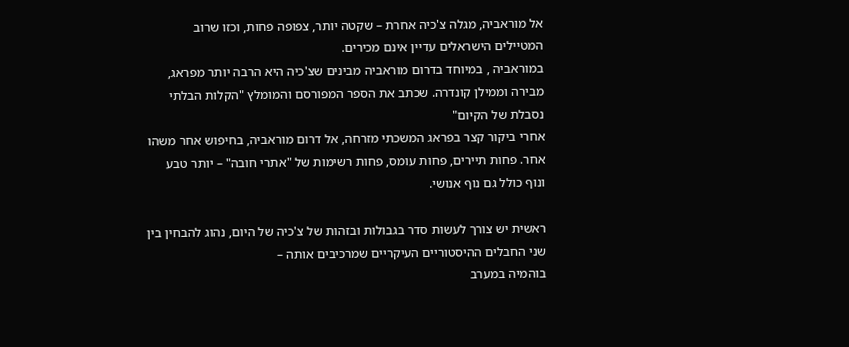אל מוראביה, מגלה צ'כיה אחרת – שקטה יותר, צפופה פחות, וכזו שרוב המטיילים הישראלים עדיין אינם מכירים.
במוראביה , במיוחד בדרום מוראביה מבינים שצ'כיה היא הרבה יותר מפראג, מבירה וממילן קונדרה. שכתב את הספר המפורסם והמומלץ "הקלות הבלתי נסבלת של הקיום"
אחרי ביקור קצר בפראג המשכתי מזרחה, אל דרום מוראביה, בחיפוש אחר משהו אחר. פחות תיירים, פחות עומס, פחות רשימות של "אתרי חובה" – יותר טבע ונוף כולל גם נוף אנושי.

ראשית יש צורך לעשות סדר בגבולות ובזהות של צ'כיה של היום, נהוג להבחין בין שני החבלים ההיסטוריים העיקריים שמרכיבים אותה –
בוהמיה במערב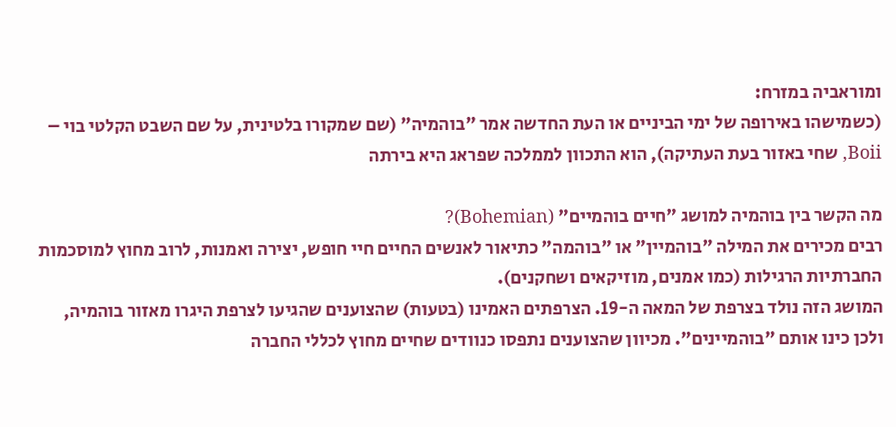ומוראביה במזרח:
(כשמישהו באירופה של ימי הביניים או העת החדשה אמר "בוהמיה" (שם שמקורו בלטינית, על שם השבט הקלטי בוי – Boii, שחי באזור בעת העתיקה), הוא התכוון לממלכה שפראג היא בירתה

מה הקשר בין בוהמיה למושג "חיים בוהמיים" (Bohemian)?
רבים מכירים את המילה "בוהמיין" או "בוהמה" כתיאור לאנשים החיים חיי חופש, יצירה ואמנות, לרוב מחוץ למוסכמות החברתיות הרגילות (כמו אמנים, מוזיקאים ושחקנים).
המושג הזה נולד בצרפת של המאה ה-19. הצרפתים האמינו (בטעות) שהצוענים שהגיעו לצרפת היגרו מאזור בוהמיה, ולכן כינו אותם "בוהמיינים". מכיוון שהצוענים נתפסו כנוודים שחיים מחוץ לכללי החברה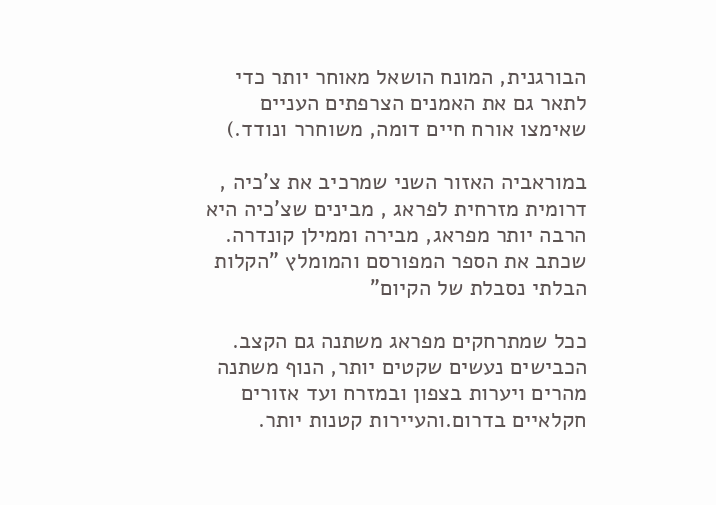הבורגנית, המונח הושאל מאוחר יותר כדי לתאר גם את האמנים הצרפתים העניים שאימצו אורח חיים דומה, משוחרר ונודד.)

במוראביה האזור השני שמרכיב את צ'כיה , דרומית מזרחית לפראג , מבינים שצ'כיה היא הרבה יותר מפראג, מבירה וממילן קונדרה. שכתב את הספר המפורסם והמומלץ "הקלות הבלתי נסבלת של הקיום"

ככל שמתרחקים מפראג משתנה גם הקצב. הכבישים נעשים שקטים יותר, הנוף משתנה מהרים ויערות בצפון ובמזרח ועד אזורים חקלאיים בדרום.והעיירות קטנות יותר.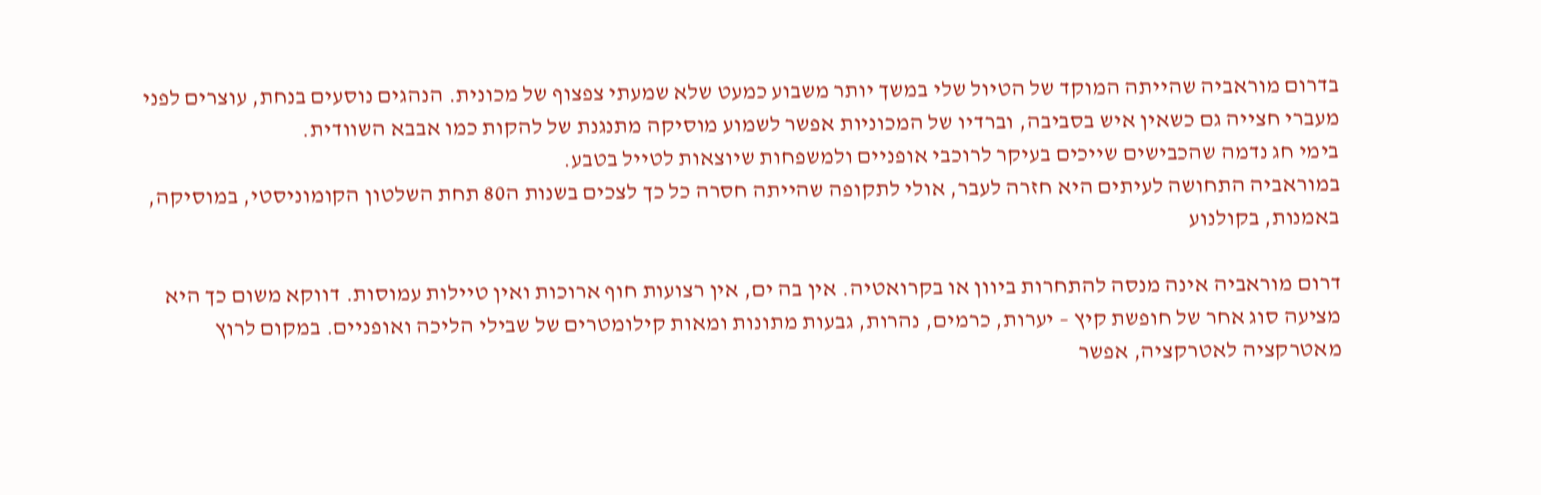בדרום מוראביה שהייתה המוקד של הטיול שלי במשך יותר משבוע כמעט שלא שמעתי צפצוף של מכונית. הנהגים נוסעים בנחת, עוצרים לפני מעברי חצייה גם כשאין איש בסביבה, וברדיו של המכוניות אפשר לשמוע מוסיקה מתנגנת של להקות כמו אבבא השוודית.
בימי חג נדמה שהכבישים שייכים בעיקר לרוכבי אופניים ולמשפחות שיוצאות לטייל בטבע.
במוראביה התחושה לעיתים היא חזרה לעבר, אולי לתקופה שהייתה חסרה כל כך לצכים בשנות ה80 תחת השלטון הקומוניסטי, במוסיקה, באמנות, בקולנוע

דרום מוראביה אינה מנסה להתחרות ביוון או בקרואטיה. אין בה ים, אין רצועות חוף ארוכות ואין טיילות עמוסות. דווקא משום כך היא מציעה סוג אחר של חופשת קיץ – יערות, כרמים, נהרות, גבעות מתונות ומאות קילומטרים של שבילי הליכה ואופניים. במקום לרוץ מאטרקציה לאטרקציה, אפשר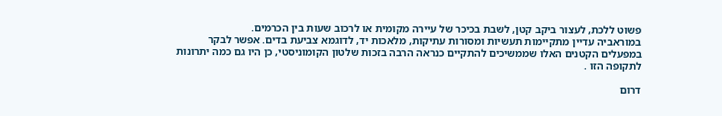פשוט ללכת, לעצור ביקב קטן, לשבת בכיכר של עיירה מקומית או לרכוב שעות בין הכרמים.
במוראביה עדיין מתקיימות תעשיות ומסורות עתיקות, מלאכות יד, לדוגמא צביעת בדים. אפשר לבקר במפעלים הקטנים האלו שממשיכים להתקיים כנראה הרבה בזכות שלטון הקומוניסטי, כן היו גם כמה יתרונות לתקופה הזו .

דרום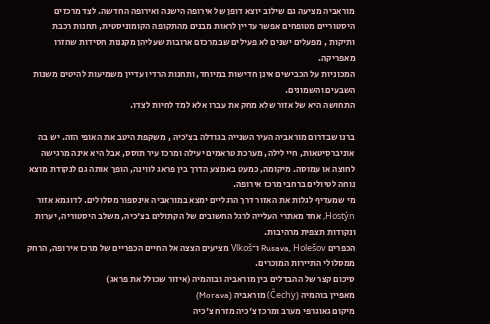מוראביה מציעה גם שילוב יוצא דופן של אירופה הישנה ואירופה החדשה. לצד מרכזים היסטוריים מטופחים אפשר עדיין לראות מבנים מהתקופה הקומוניסטית, תחנות רכבת ותיקות , מפעלים ישנים לא פעילים שבמרכזם ארובות שעליהן מקננות חסידות שחזרו מאפריקה.
המכוניות על הכבישים אינן חדישות במיוחד, ותחנות הרדיו עדיין משמיעות להיטים משנות השבעים והשמונים.
התחושה היא של אזור שלא מחק את עברו אלא למד לחיות לצדו.

ברנו שבדרום מוראביה העיר השנייה בגודלה בצ'כיה , משקפת היטב את האופי הזה. יש בה אוניברסיטאות, חיי לילה, מערכת טראמים יעילה ומרכז עיר תוסס, אבל היא אינה מרגישה לחוצה או עמוסה. מיקומה, כמעט באמצע הדרך בין פראג לווינה, הופך אותה גם לנקודת מוצא נוחה לטיולים ברחבי מרכז אירופה.
מי שמעדיף לגלות את האזור דרך הרגליים ימצא במוראביה אינספור מסלולים. לדוגמא אזור Hostýn, אחד מאתרי העלייה לרגל החשובים של הקתולים בצ'כיה, משלב היסטוריה, יערות ונקודות תצפית מרהיבות.
הכפרים Rusava, Holešov ו־Vlkoš מציעים הצצה אל החיים הכפריים של מרכז אירופה, הרחק ממסלולי התיירות המוכרים.
סיכום קצר של ההבדלים בין מוראביה ובוהמיה (איזור שכולל את פראג)
מאפיין בוהמיה (Čechy) מוראביה (Morava)
מיקום גאוגרפי מערב ומרכז צ'כיה מזרח צ'כיה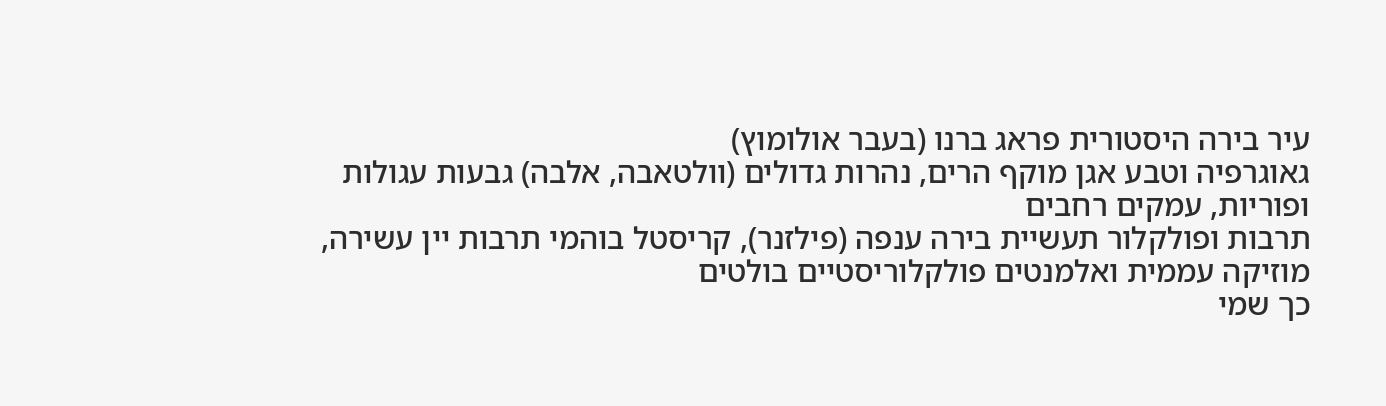עיר בירה היסטורית פראג ברנו (בעבר אולומוץ)
גאוגרפיה וטבע אגן מוקף הרים, נהרות גדולים (וולטאבה, אלבה) גבעות עגולות ופוריות, עמקים רחבים
תרבות ופולקלור תעשיית בירה ענפה (פילזנר), קריסטל בוהמי תרבות יין עשירה, מוזיקה עממית ואלמנטים פולקלוריסטיים בולטים
כך שמי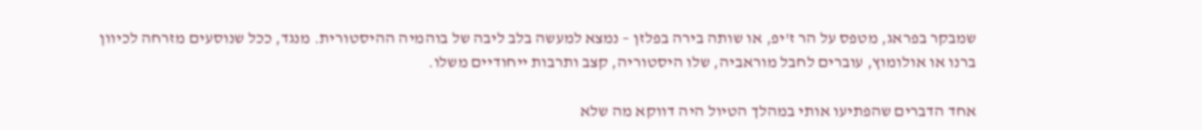שמבקר בפראג, מטפס על הר ז'יפ, או שותה בירה בפלזן – נמצא למעשה בלב ליבה של בוהמיה ההיסטורית. מנגד, ככל שנוסעים מזרחה לכיוון ברנו או אולומוץ, עוברים לחבל מוראביה, שלו היסטוריה, קצב ותרבות ייחודיים משלו.

אחד הדברים שהפתיעו אותי במהלך הטיול היה דווקא מה שלא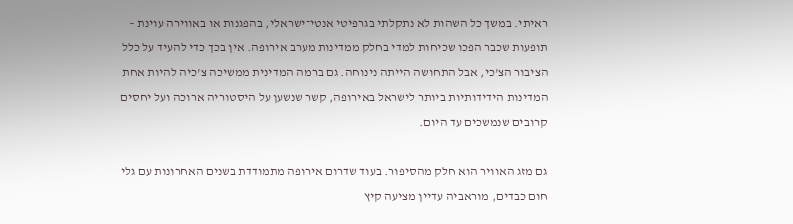ראיתי. במשך כל השהות לא נתקלתי בגרפיטי אנטי־ישראלי, בהפגנות או באווירה עוינת – תופעות שכבר הפכו שכיחות למדי בחלק ממדינות מערב אירופה. אין בכך כדי להעיד על כלל הציבור הצ'כי, אבל התחושה הייתה נינוחה. גם ברמה המדינית ממשיכה צ'כיה להיות אחת המדינות הידידותיות ביותר לישראל באירופה, קשר שנשען על היסטוריה ארוכה ועל יחסים קרובים שנמשכים עד היום.

גם מזג האוויר הוא חלק מהסיפור. בעוד שדרום אירופה מתמודדת בשנים האחרונות עם גלי חום כבדים, מוראביה עדיין מציעה קיץ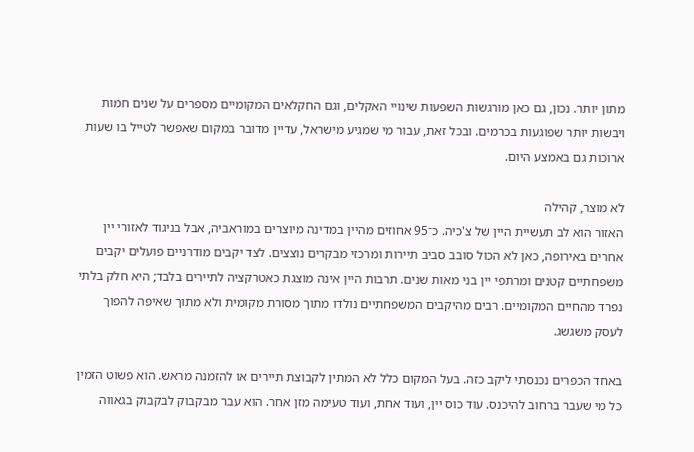מתון יותר. נכון, גם כאן מורגשות השפעות שינויי האקלים, וגם החקלאים המקומיים מספרים על שנים חמות ויבשות יותר שפוגעות בכרמים. ובכל זאת, עבור מי שמגיע מישראל, עדיין מדובר במקום שאפשר לטייל בו שעות ארוכות גם באמצע היום.

לא מוצר, קהילה
האזור הוא לב תעשיית היין של צ'כיה. כ־95 אחוזים מהיין במדינה מיוצרים במוראביה, אבל בניגוד לאזורי יין אחרים באירופה, כאן לא הכול סובב סביב תיירות ומרכזי מבקרים נוצצים. לצד יקבים מודרניים פועלים יקבים משפחתיים קטנים ומרתפי יין בני מאות שנים. תרבות היין אינה מוצגת כאטרקציה לתיירים בלבד; היא חלק בלתי נפרד מהחיים המקומיים. רבים מהיקבים המשפחתיים נולדו מתוך מסורת מקומית ולא מתוך שאיפה להפוך לעסק משגשג.

באחד הכפרים נכנסתי ליקב כזה. בעל המקום כלל לא המתין לקבוצת תיירים או להזמנה מראש. הוא פשוט הזמין כל מי שעבר ברחוב להיכנס. עוד כוס יין, ועוד אחת, ועוד טעימה מזן אחר. הוא עבר מבקבוק לבקבוק בגאווה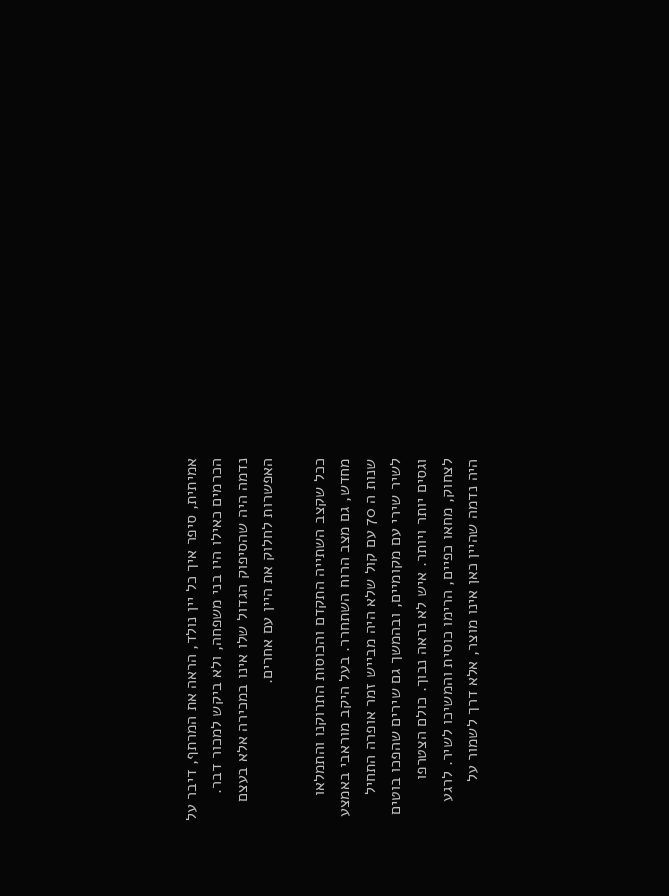אמיתית, סיפר איך כל יין נולד, הראה את המרתף, דיבר על הכרמים כאילו היו בני משפחה, ולא ביקש למכור דבר. נדמה היה שהסיפוק הגדול שלו אינו במכירה אלא בעצם האפשרות לחלוק את היין עם אחרים.

ככל שקצב השתייה התקדם והכוסות התרוקנו והתמלאו מחדש, גם מצב הרוח השתחרר. בעל היקב מוראבי באמצע שנות ה 70 עם קול שלא היה מבייש זמר אופרה התחיל לשיר שירי עם מקומיים, ובהמשך גם שירים שהפכו בוטים וגסים יותר ויותר. איש לא נראה נבוך. כולם הצטרפו לצחוק, מחאו כפיים, הרימו כוסית והמשיכו לשיר. לרגע היה נדמה שהיין כאן אינו מוצר, אלא דרך לשמור על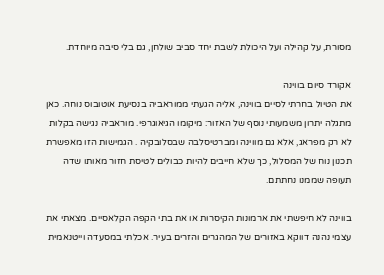מסורת, על קהילה ועל היכולת לשבת יחד סביב שולחן, גם בלי סיבה מיוחדת.

אקורד סיום בווינה
את הטיול בחרתי לסיים בווינה, אליה הגעתי ממוראביה בנסיעת אוטובוס נוחה. כאן מתגלה יתרון משמעותי נוסף של האזור: מיקומו הגיאוגרפי. מוראביה נגישה בקלות לא רק מפראג, אלא גם מווינה ומברטיסלבה שבסלובקיה . הגמישות הזו מאפשרת תכנון נוח של המסלול, כך שלא חייבים להיות כבולים לטיסת חזור מאותו שדה תעופה שממנו נחתתם.

בווינה לא חיפשתי את ארמונות הקיסרות או את בתי הקפה הקלאסיים. מצאתי את עצמי נהנה דווקא באזורים של המהגרים והזרים בעיר. אכלתי במסעדה וייטנאמית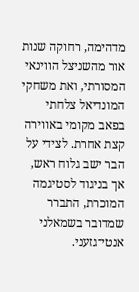מדהימה, רחוקה שנות אור מהשניצל הווינאי המסורתי, ואת משחקי המונדיאל צלחתי בפאב מקומי באווירה קצת אחרת. לצידי על הבר ישב גלוח ראש, אך בניגוד לסטיגמה המוכרת, התברר שמדובר בשמאלני אנטי־גזעני.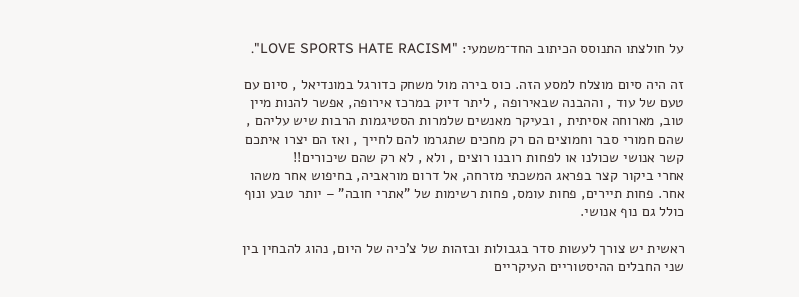על חולצתו התנוסס הכיתוב החד־משמעי: "LOVE SPORTS HATE RACISM".

זה היה סיום מוצלח למסע הזה. כוס בירה מול משחק כדורגל במונדיאל , סיום עם טעם של עוד , וההבנה שבאירופה , ליתר דיוק במרכז אירופה, אפשר להנות מיין טוב, מארוחה אסיתית , ובעיקר מאנשים שלמרות הסטיגמות הרבות שיש עליהם , שהם חמורי סבר וחמוצים הם רק מחכים שתגרמו להם לחייך , ואז הם יצרו איתכם קשר אנושי שכולנו או לפחות רובנו רוצים , ולא , לא רק שהם שיכורים!!
אחרי ביקור קצר בפראג המשכתי מזרחה, אל דרום מוראביה, בחיפוש אחר משהו אחר. פחות תיירים, פחות עומס, פחות רשימות של "אתרי חובה" – יותר טבע ונוף כולל גם נוף אנושי.

ראשית יש צורך לעשות סדר בגבולות ובזהות של צ'כיה של היום, נהוג להבחין בין שני החבלים ההיסטוריים העיקריים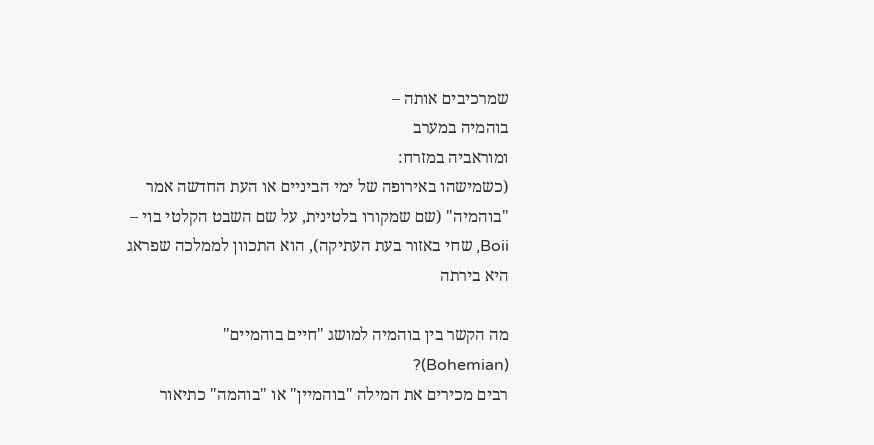שמרכיבים אותה –
בוהמיה במערב
ומוראביה במזרח:
(כשמישהו באירופה של ימי הביניים או העת החדשה אמר "בוהמיה" (שם שמקורו בלטינית, על שם השבט הקלטי בוי – Boii, שחי באזור בעת העתיקה), הוא התכוון לממלכה שפראג היא בירתה

מה הקשר בין בוהמיה למושג "חיים בוהמיים" (Bohemian)?
רבים מכירים את המילה "בוהמיין" או "בוהמה" כתיאור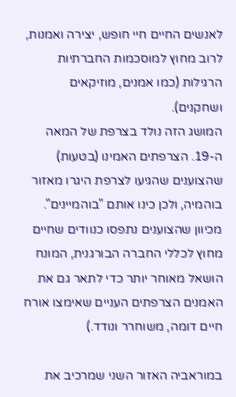לאנשים החיים חיי חופש, יצירה ואמנות, לרוב מחוץ למוסכמות החברתיות הרגילות (כמו אמנים, מוזיקאים ושחקנים).
המושג הזה נולד בצרפת של המאה ה-19. הצרפתים האמינו (בטעות) שהצוענים שהגיעו לצרפת היגרו מאזור בוהמיה, ולכן כינו אותם "בוהמיינים". מכיוון שהצוענים נתפסו כנוודים שחיים מחוץ לכללי החברה הבורגנית, המונח הושאל מאוחר יותר כדי לתאר גם את האמנים הצרפתים העניים שאימצו אורח חיים דומה, משוחרר ונודד.)

במוראביה האזור השני שמרכיב את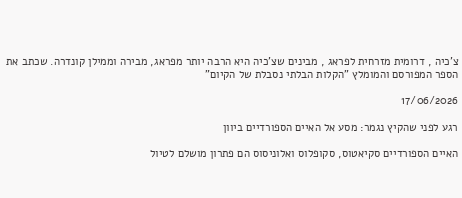צ'כיה , דרומית מזרחית לפראג , מבינים שצ'כיה היא הרבה יותר מפראג, מבירה וממילן קונדרה. שכתב את הספר המפורסם והמומלץ "הקלות הבלתי נסבלת של הקיום"

17/06/2026

רגע לפני שהקיץ נגמר: מסע אל האיים הספורדיים ביוון

האיים הספורדיים סקיאטוס, סקופלוס ואלוניסוס הם פתרון מושלם לטיול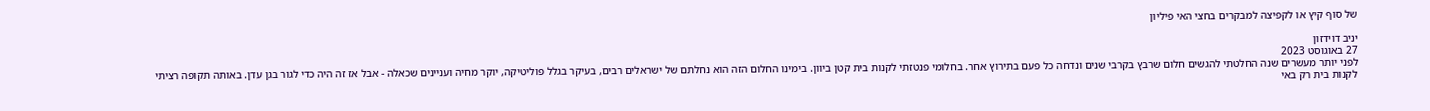של סוף קיץ או לקפיצה למבקרים בחצי האי פיליון

יניב דוידזון
27 באוגוסט 2023
לפני יותר מעשרים שנה החלטתי להגשים חלום שרבץ בקרבי שנים ונדחה כל פעם בתירוץ אחר. בחלומי פנטזתי לקנות בית קטן ביוון. בימינו החלום הזה הוא נחלתם של ישראלים רבים, בעיקר בגלל פוליטיקה, יוקר מחיה ועניינים שכאלה - אבל אז זה היה כדי לגור בגן עדן. באותה תקופה רציתי לקנות בית רק באי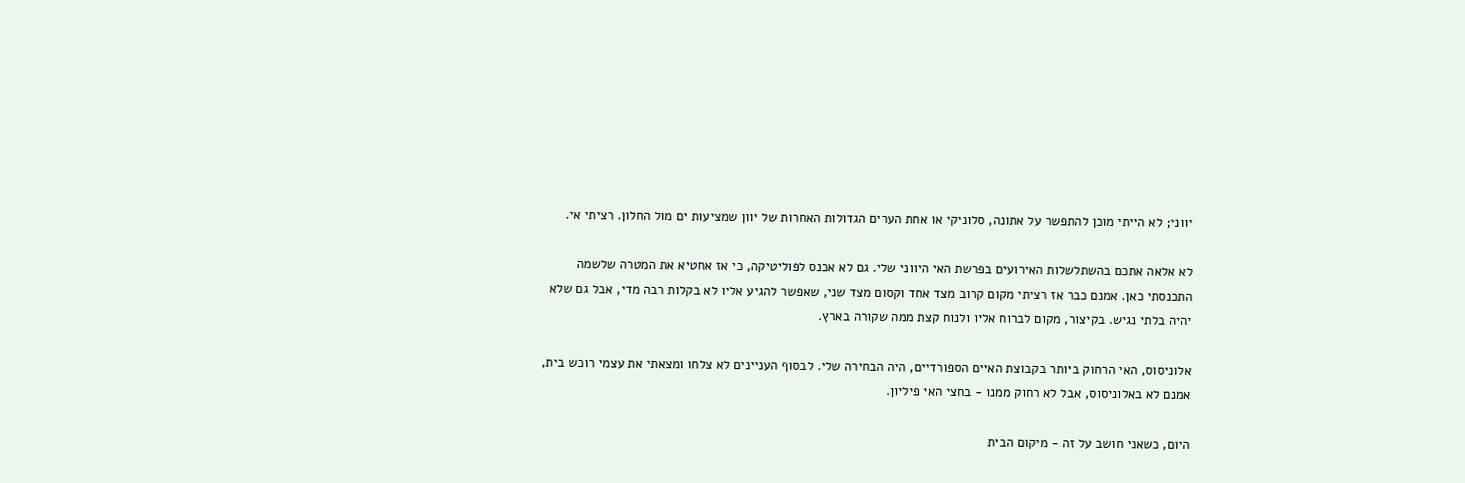יווני; לא הייתי מוכן להתפשר על אתונה, סלוניקי או אחת הערים הגדולות האחרות של יוון שמציעות ים מול החלון. רציתי אי.

לא אלאה אתכם בהשתלשלות האירועים בפרשת האי היווני שלי. גם לא אכנס לפוליטיקה, כי אז אחטיא את המטרה שלשמה התכנסתי כאן. אמנם כבר אז רציתי מקום קרוב מצד אחד וקסום מצד שני, שאפשר להגיע אליו לא בקלות רבה מדי, אבל גם שלא יהיה בלתי נגיש. בקיצור, מקום לברוח אליו ולנוח קצת ממה שקורה בארץ.

אלוניסוס, האי הרחוק ביותר בקבוצת האיים הספורדיים, היה הבחירה שלי. לבסוף העניינים לא צלחו ומצאתי את עצמי רוכש בית, אמנם לא באלוניסוס, אבל לא רחוק ממנו - בחצי האי פיליון.

היום, כשאני חושב על זה - מיקום הבית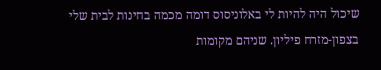שיכול היה להיות לי באלוניסוס דומה מכמה בחינות לבית שלי בצפון-מזרח פיליון. שניהם מקומות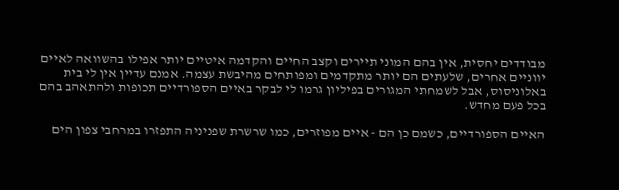מבודדים יחסית, אין בהם המוני תיירים וקצב החיים והקדמה איטיים יותר אפילו בהשוואה לאיים יווניים אחרים, שלעתים הם יותר מתקדמים ומפותחים מהיבשת עצמה. אמנם עדיין אין לי בית באלוניסוס, אבל לשמחתי המגורים בפיליון גרמו לי לבקר באיים הספורדיים תכופות ולהתאהב בהם בכל פעם מחדש.

האיים הספורדיים, כשמם כן הם - איים מפוזרים, כמו שרשרת שפניניה התפזרו במרחבי צפון הים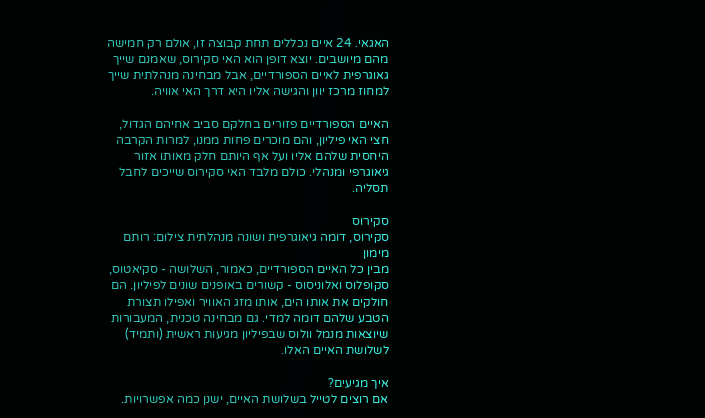האגאי. 24 איים נכללים תחת קבוצה זו, אולם רק חמישה מהם מיושבים. יוצא דופן הוא האי סקירוס, שאמנם שייך גאוגרפית לאיים הספורדיים, אבל מבחינה מנהלתית שייך למחוז מרכז יוון והגישה אליו היא דרך האי אוויה.

האיים הספורדיים פזורים בחלקם סביב אחיהם הגדול, חצי האי פיליון, והם מוכרים פחות ממנו, למרות הקרבה היחסית שלהם אליו ועל אף היותם חלק מאותו אזור גיאוגרפי ומנהלי. כולם מלבד האי סקירוס שייכים לחבל תסליה.

סקירוס
סקירוס, דומה גיאוגרפית ושונה מנהלתית צילום: רותם מימון
מבין כל האיים הספורדיים, כאמור, השלושה - סקיאטוס, סקופלוס ואלוניסוס - קשורים באופנים שונים לפיליון. הם חולקים את אותו הים, אותו מזג האוויר ואפילו תצורת הטבע שלהם דומה למדי. גם מבחינה טכנית, המעבורות שיוצאות מנמל וולוס שבפיליון מגיעות ראשית (ותמיד) לשלושת האיים האלו.

איך מגיעים?
אם רוצים לטייל בשלושת האיים, ישנן כמה אפשרויות.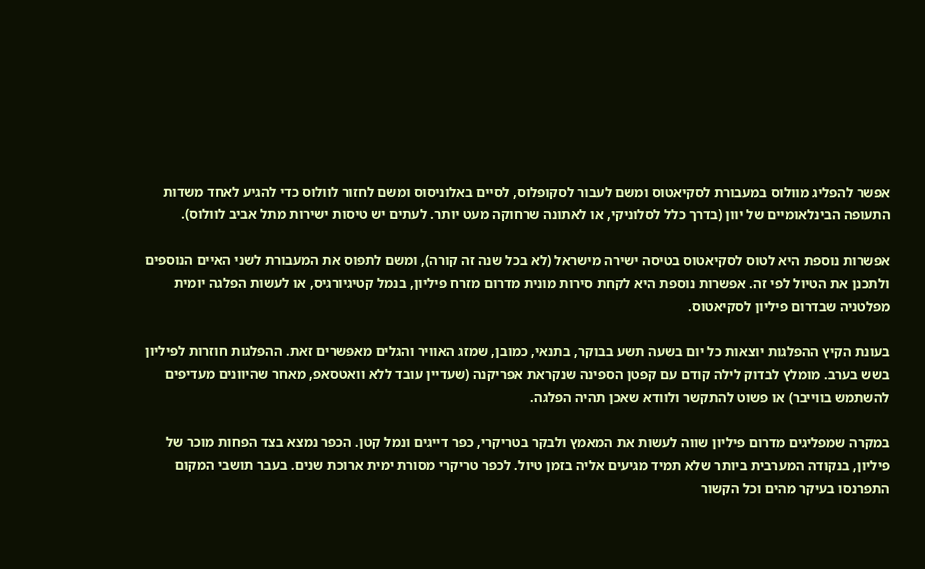אפשר להפליג מוולוס במעבורת לסקיאטוס ומשם לעבור לסקופלוס, לסיים באלוניסוס ומשם לחזור לוולוס כדי להגיע לאחד משדות התעופה הבינלאומיים של יוון (בדרך כלל לסלוניקי, או לאתונה שרחוקה מעט יותר. לעתים יש טיסות ישירות מתל אביב לוולוס).

אפשרות נוספת היא לטוס לסקיאטוס בטיסה ישירה מישראל (לא בכל שנה זה קורה), ומשם לתפוס את המעבורת לשני האיים הנוספים ולתכנן את הטיול לפי זה. אפשרות נוספת היא לקחת סירות מונית מדרום מזרח פיליון, בנמל קטיגיורגיס, או לעשות הפלגה יומית מפלטניה שבדרום פיליון לסקיאטוס.

בעונת הקיץ ההפלגות יוצאות כל יום בשעה תשע בבוקר, בתנאי, כמובן, שמזג האוויר והגלים מאפשרים זאת. ההפלגות חוזרות לפיליון בשש בערב. מומלץ לבדוק לילה קודם עם קפטן הספינה שנקראת אפריקנה (שעדיין עובד ללא וואטסאפ, מאחר שהיוונים מעדיפים להשתמש בווייבר) או פשוט להתקשר ולוודא שאכן תהיה הפלגה.

במקרה שמפליגים מדרום פיליון שווה לעשות את המאמץ ולבקר בטריקרי, כפר דייגים ונמל קטן. הכפר נמצא בצד הפחות מוכר של פיליון, בנקודה המערבית ביותר שלא תמיד מגיעים אליה בזמן טיול. לכפר טריקרי מסורת ימית ארוכת שנים. בעבר תושבי המקום התפרנסו בעיקר מהים וכל הקשור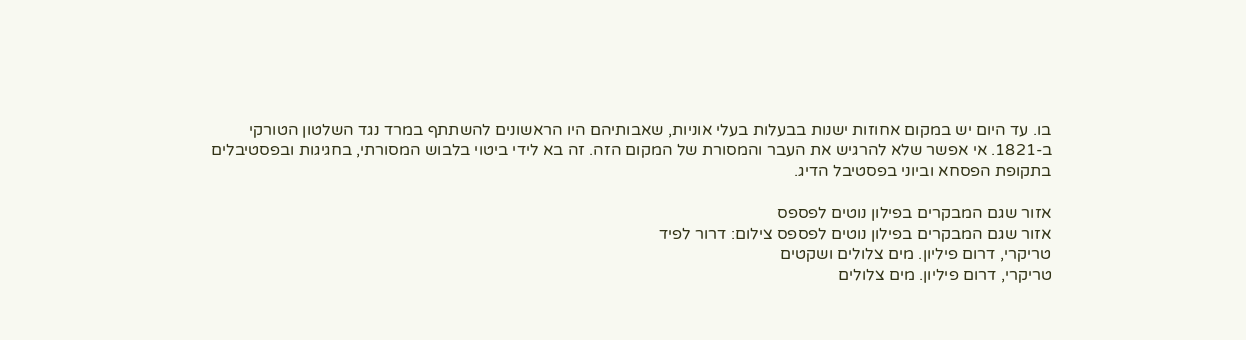בו. עד היום יש במקום אחוזות ישנות בבעלות בעלי אוניות, שאבותיהם היו הראשונים להשתתף במרד נגד השלטון הטורקי ב-1821. אי אפשר שלא להרגיש את העבר והמסורת של המקום הזה. זה בא לידי ביטוי בלבוש המסורתי, בחגיגות ובפסטיבלים בתקופת הפסחא וביוני בפסטיבל הדיג.

אזור שגם המבקרים בפילון נוטים לפספס
אזור שגם המבקרים בפילון נוטים לפספס צילום: דרור לפיד
טריקרי, דרום פיליון. מים צלולים ושקטים
טריקרי, דרום פיליון. מים צלולים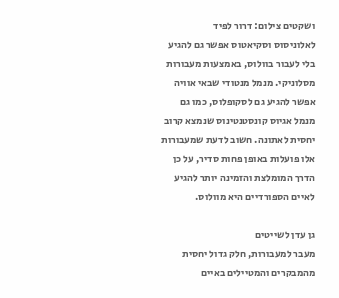ושקטים צילום: דרור לפיד
לאלוניסוס וסקיאטוס אפשר גם להגיע בלי לעבור בוולוס, באמצעות מעבורות מסלוניקי. מנמל מנטודי שבאי אוויה אפשר להגיע גם לסקופלוס, כמו גם מנמל אגיוס קונסטנטינוס שנמצא קרוב יחסית לאתונה. חשוב לדעת שמעבורות אלו פועלות באופן פחות סדיר, על כן הדרך המומלצת והזמינה יותר להגיע לאיים הספורדיים היא מוולוס.

גן עדן לשייטים
מעבר למעבורות, חלק גדול יחסית מהמבקרים והמטיילים באיים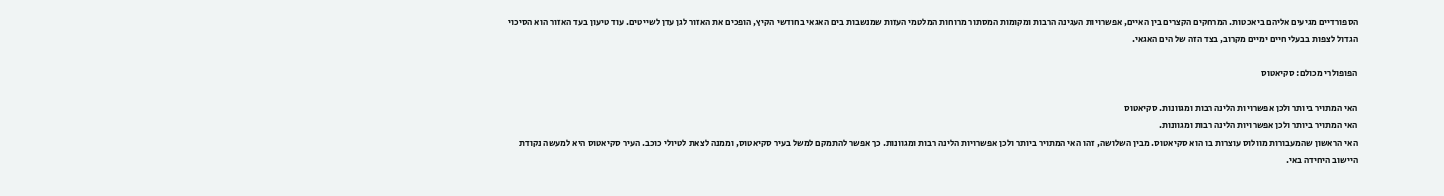הספורדיים מגיעים אליהם ביאכטות. המרחקים הקצרים בין האיים, אפשרויות העגינה הרבות ומקומות המסתור מרוחות המלטמי העזות שמנשבות בים האגאי בחודשי הקיץ, הופכים את האזור לגן עדן לשייטים. עוד טיעון בעד האזור הוא הסיכוי הגדול לצפות בבעלי חיים ימיים מקרוב, בצד הזה של הים האגאי.

הפופולרי מכולם: סקיאטוס

האי המתויר ביותר ולכן אפשרויות הלינה רבות ומגוונות. סקיאטוס
האי המתויר ביותר ולכן אפשרויות הלינה רבות ומגוונות.
האי הראשון שהמעבורות מוולוס עוצרות בו הוא סקיאטוס. מבין השלושה, זהו האי המתויר ביותר ולכן אפשרויות הלינה רבות ומגוונות. כך אפשר להתמקם למשל בעיר סקיאטוס, וממנה לצאת לטיולי כוכב. העיר סקיאטוס היא למעשה נקודת היישוב היחידה באי.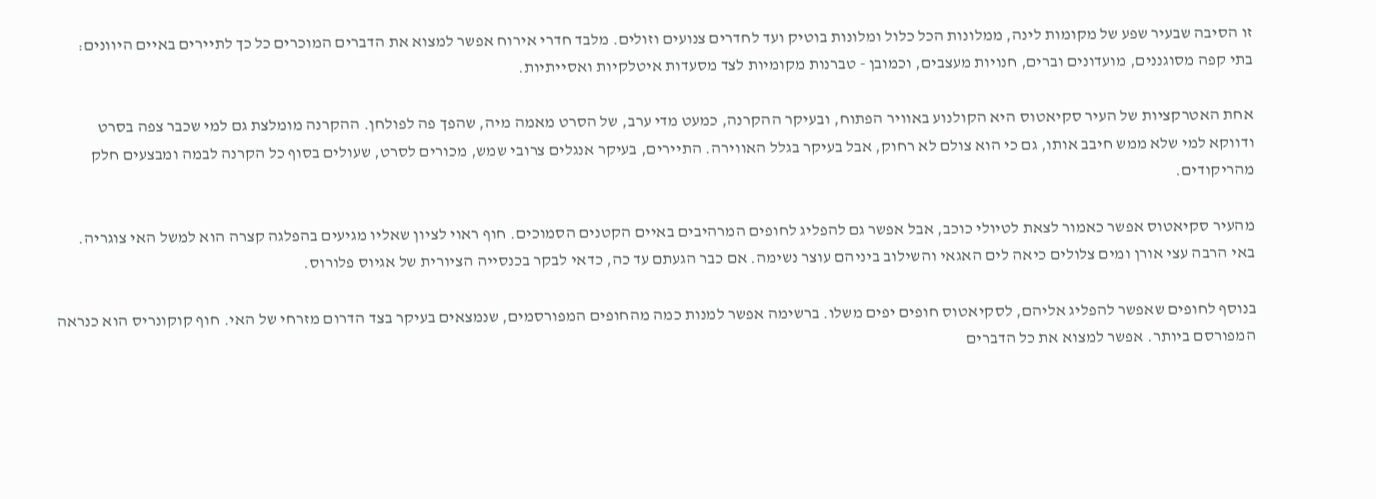זו הסיבה שבעיר שפע של מקומות לינה, ממלונות הכל כלול ומלונות בוטיק ועד לחדרים צנועים וזולים. מלבד חדרי אירוח אפשר למצוא את הדברים המוכרים כל כך לתיירים באיים היוונים: בתי קפה מסוגננים, מועדונים וברים, חנויות מעצבים, וכמובן - טברנות מקומיות לצד מסעדות איטלקיות ואסייתיות.

אחת האטרקציות של העיר סקיאטוס היא הקולנוע באוויר הפתוח, ובעיקר ההקרנה, כמעט מדי ערב, של הסרט מאמה מיה, שהפך פה לפולחן. ההקרנה מומלצת גם למי שכבר צפה בסרט ודווקא למי שלא ממש חיבב אותו, גם כי הוא צולם לא רחוק, אבל בעיקר בגלל האווירה. התיירים, בעיקר אנגלים צרובי שמש, מכורים לסרט, שעולים בסוף כל הקרנה לבמה ומבצעים חלק מהריקודים.

מהעיר סקיאטוס אפשר כאמור לצאת לטיולי כוכב, אבל אפשר גם להפליג לחופים המרהיבים באיים הקטנים הסמוכים. חוף ראוי לציון שאליו מגיעים בהפלגה קצרה הוא למשל האי צוגריה. באי הרבה עצי אורן ומים צלולים כיאה לים האגאי והשילוב ביניהם עוצר נשימה. אם כבר הגעתם עד כה, כדאי לבקר בכנסייה הציורית של אגיוס פלורוס.

בנוסף לחופים שאפשר להפליג אליהם, לסקיאטוס חופים יפים משלו. ברשימה אפשר למנות כמה מהחופים המפורסמים, שנמצאים בעיקר בצד הדרום מזרחי של האי. חוף קוקונריס הוא כנראה המפורסם ביותר. אפשר למצוא את כל הדברים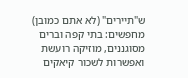ש"תיירים" (לא אתם כמובן) מחפשים: בתי קפה וברים מסוגננים, מוזיקה רועשת ואפשרות לשכור קיאקים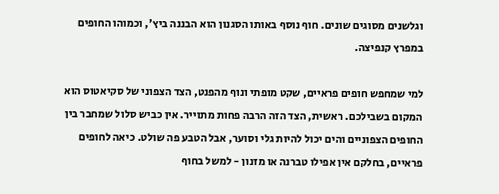וגלשנים מסוגים שונים. חוף נוסף באותו הסגנון הוא הבננה ביץ', וכמוהו החופים במפרץ קנפיצה.

למי שמחפש חופים פראיים, שקט מופתי ונוף מהפנט, הצד הצפוני של סקיאטוס הוא המקום בשבילכם. ראשית, הצד הזה הרבה פחות מתוייר. אין כביש סלול שמחבר בין החופים הצפוניים והים יכול להיות גלי וסוער, אבל הטבע פה שולט. כיאה לחופים פראיים, בחלקם אין אפילו טברנה או מזנון - למשל בחוף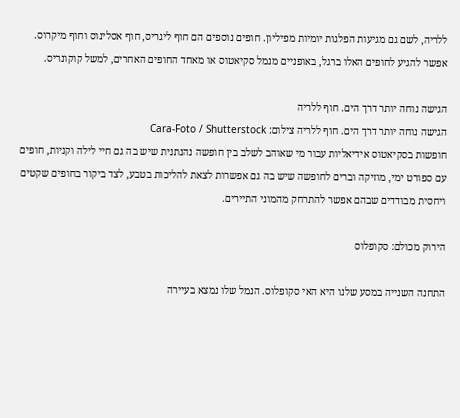ללריה, לשם גם מגיעות הפלגות יומיות מפיליון. חופים נוספים הם חוף ליגריס, חוף אסלינוס וחוף מיקרוס. אפשר להגיע לחופים האלו ברגל, באופניים מנמל סקיאטוס או מאחד החופים האחרים, למשל קוקונריס.

הגישה נוחה יותר דרך הים. חוף ללריה
הגישה נוחה יותר דרך הים. חוף ללריה צילום: Cara-Foto / Shutterstock
חופשות בסקיאטוס אידיאליות עבור מי שאוהב לשלב בין חופשה נהנתנית שיש בה גם חיי לילה וקניות, חופים עם ספורט ימי, מוזיקה וברים לחופשה שיש בה גם אפשרות לצאת להליכות בטבע, לצד ביקור בחופים שקטים ויחסית מבודדים שבהם אפשר להתרחק מהמוני התיירים.

הירוק מכולם: סקופלוס

התחנה השנייה במסע שלנו היא האי סקופלוס. הנמל שלו נמצא בעיירה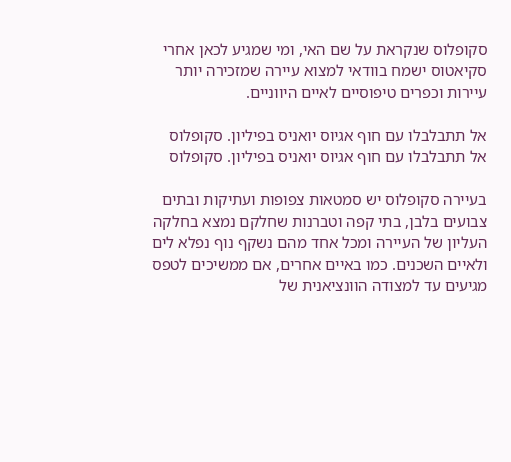סקופלוס שנקראת על שם האי, ומי שמגיע לכאן אחרי סקיאטוס ישמח בוודאי למצוא עיירה שמזכירה יותר עיירות וכפרים טיפוסיים לאיים היווניים.

אל תתבלבלו עם חוף אגיוס יואניס בפיליון. סקופלוס
אל תתבלבלו עם חוף אגיוס יואניס בפיליון. סקופלוס

בעיירה סקופלוס יש סמטאות צפופות ועתיקות ובתים צבועים בלבן, בתי קפה וטברנות שחלקם נמצא בחלקה העליון של העיירה ומכל אחד מהם נשקף נוף נפלא לים ולאיים השכנים. כמו באיים אחרים, אם ממשיכים לטפס מגיעים עד למצודה הוונציאנית של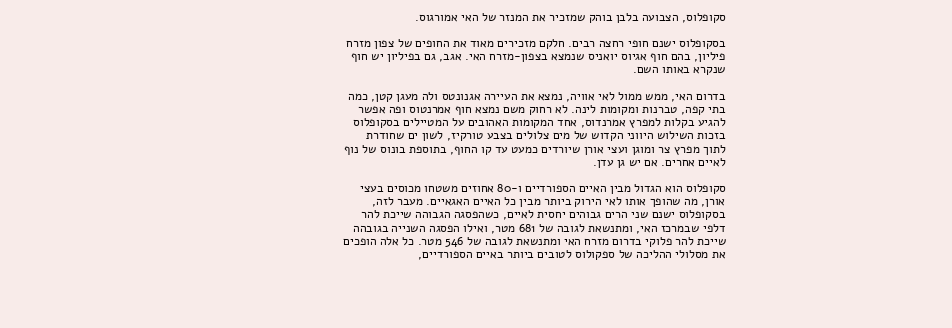סקופלוס, הצבועה בלבן בוהק שמזכיר את המנזר של האי אמורגוס.

בסקופלוס ישנם חופי רחצה רבים. חלקם מזכירים מאוד את החופים של צפון מזרח פיליון, בהם חוף אגיוס יואניס שנמצא בצפון-מזרח האי. אגב, גם בפיליון יש חוף שנקרא באותו השם.

בדרום האי, ממש ממול לאי אוויה, נמצא את העיירה אגנונטס ולה מעגן קטן, כמה בתי קפה, טברנות ומקומות לינה. לא רחוק משם נמצא חוף אמרנטוס ופה אפשר להגיע בקלות למפרץ אמרנדוס, אחד המקומות האהובים על המטיילים בסקופלוס בזכות השילוש היווני הקדוש של מים צלולים בצבע טורקיז, לשון ים שחודרת לתוך מפרץ צר ומוגן ועצי אורן שיורדים כמעט עד קו החוף, בתוספת בונוס של נוף לאיים אחרים. אם יש גן עדן.

סקופלוס הוא הגדול מבין האיים הספורדיים ו-80 אחוזים משטחו מכוסים בעצי אורן, מה שהופך אותו לאי הירוק ביותר מבין כל האיים האגאיים. מעבר לזה, בסקופלוס ישנם שני הרים גבוהים יחסית לאיים, כשהפסגה הגבוהה שייכת להר דלפי שבמרכז האי, ומתנשאת לגובה של 681 מטר, ואילו הפסגה השנייה בגובהה שייכת להר פלוקי בדרום מזרח האי ומתנשאת לגובה של 546 מטר. כל אלה הופכים את מסלולי ההליכה של ספקולוס לטובים ביותר באיים הספורדיים,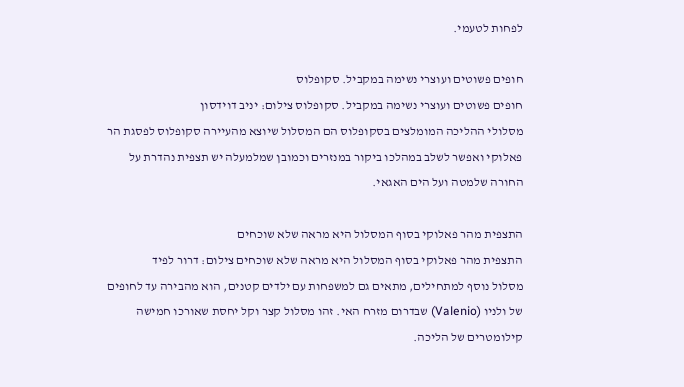לפחות לטעמי.

חופים פשוטים ועוצרי נשימה במקביל. סקופלוס
חופים פשוטים ועוצרי נשימה במקביל. סקופלוס צילום: יניב דוידסון
מסלולי ההליכה המומלצים בסקופלוס הם המסלול שיוצא מהעיירה סקופלוס לפסגת הר פאלוקי ואפשר לשלב במהלכו ביקור במנזרים וכמובן שמלמעלה יש תצפית נהדרת על החורה שלמטה ועל הים האגאי.

התצפית מהר פאלוקי בסוף המסלול היא מראה שלא שוכחים
התצפית מהר פאלוקי בסוף המסלול היא מראה שלא שוכחים צילום: דרור לפיד
מסלול נוסף למתחילים, מתאים גם למשפחות עם ילדים קטנים, הוא מהבירה עד לחופים של ולניו (Valenio) שבדרום מזרח האי. זהו מסלול קצר וקל יחסת שאורכו חמישה קילומטרים של הליכה.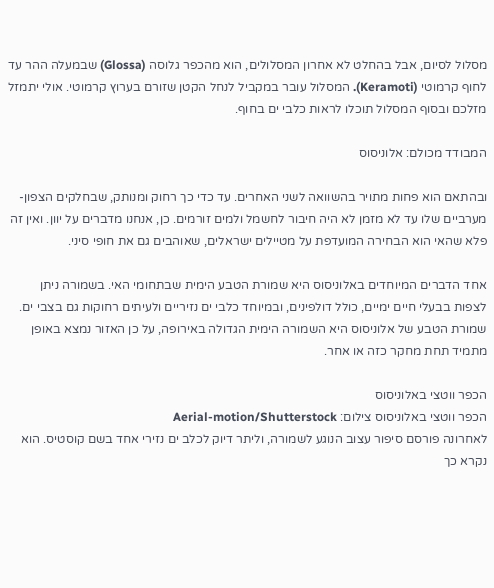מסלול לסיום, אבל בהחלט לא אחרון המסלולים, הוא מהכפר גלוסה (Glossa) שבמעלה ההר עד לחוף קרמוטי (Keramoti). המסלול עובר במקביל לנחל הקטן שזורם בערוץ קרמוטי. אולי יתמזל מזלכם ובסוף המסלול תוכלו לראות כלבי ים בחוף.

המבודד מכולם: אלוניסוס

ובהתאם הוא פחות מתויר בהשוואה לשני האחרים. עד כדי כך רחוק ומנותק, שבחלקים הצפון-מערביים שלו עד לא מזמן לא היה חיבור לחשמל ולמים זורמים. כן, אנחנו מדברים על יוון. ואין זה פלא שהאי הוא הבחירה המועדפת על מטיילים ישראלים, שאוהבים גם את חופי סיני.

אחד הדברים המיוחדים באלוניסוס היא שמורת הטבע הימית שבתחומי האי. בשמורה ניתן לצפות בבעלי חיים ימיים, כולל דולפינים, ובמיוחד כלבי ים נזיריים ולעיתים רחוקות גם בצבי ים. שמורת הטבע של אלוניסוס היא השמורה הימית הגדולה באירופה, על כן האזור נמצא באופן מתמיד תחת מחקר כזה או אחר.

הכפר ווטצי באלוניסוס
הכפר ווטצי באלוניסוס צילום: Aerial-motion/Shutterstock
לאחרונה פורסם סיפור עצוב הנוגע לשמורה, וליתר דיוק לכלב ים נזירי אחד בשם קוסטיס. הוא נקרא כך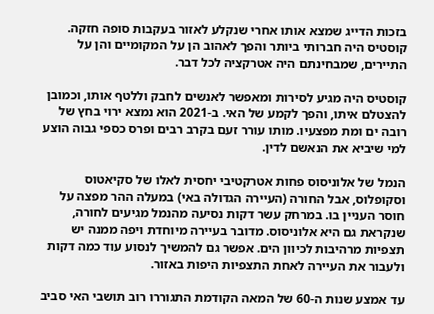בזכות הדייג שמצא אותו אחרי שנקלע לאזור בעקבות סופה חזקה. קוסטיס היה חברותי ביותר והפך לאהוב הן על המקומיים והן על התיירים, שמבחינתם היה אטרקציה לכל דבר.

קוסטיס היה מגיע לסירות ומאפשר לאנשים לחבק וללטף אותו, וכמובן להצטלם איתו, והפך לקמע של האי. ב-2021 הוא נמצא ירוי בחץ של רובה ים ומת מפצעיו. מותו עורר זעם בקרב רבים ופרס כספי גבוה הוצע למי שיביא את הנאשם לדין.

הנמל של אלוניסוס פחות אטרקטיבי יחסית לאלו של סקיאטוס וסקופלוס, אבל החורה (העיירה הגדולה באי) במעלה ההר מפצה על חוסר העניין בו. במרחק עשר דקות נסיעה מהנמל מגיעים לחורה, שנקראת גם היא אלוניסוס. מדובר בעיירה מיוחדת ויפה ממנה יש תצפיות מרהיבות לכיוון הים. אפשר גם להמשיך לנסוע עוד כמה דקות ולעבור את העיירה לאחת התצפיות היפות באזור.

עד אמצע שנות ה-60 של המאה הקודמת התגוררו רוב תושבי האי סביב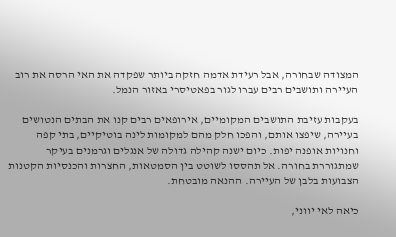המצודה שבחורה, אבל רעידת אדמה חזקה ביותר שפקדה את האי הרסה את רוב העיירה ותושבים רבים עברו לגור בפאטיסרי באזור הנמל.

בעקבות עזיבת התושבים המקומיים, אירופאים רבים קנו את הבתים הנטושים בעיירה, שיפצו אותם, והפכו חלק מהם למקומות לינה בוטיקיים, בתי קפה וחנויות אופנה יפות. כיום ישנה קהילה גדולה של אנגלים וגרמנים בעיקר שמתגוררת בחורה. אל תהססו לשוטט בין הסמטאות, החצרות והכנסיות הקטנות הצבועות בלבן של העיירה. ההנאה מובטחת.

כיאה לאי יווני,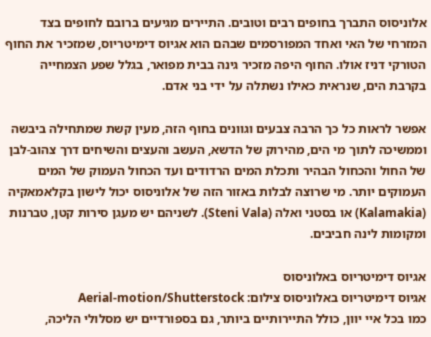אלוניסוס התברך בחופים רבים וטובים. התיירים מגיעים ברובם לחופים בצד המזרחי של האי ואחד המפורסמים שבהם הוא אגיוס דימיטריוס, שמזכיר את החוף הטורקי דניז אולו. החוף היפה מזכיר גינה בבית מפואר, בגלל שפע הצמחייה בקרבת הים, שנראית כאילו נשתלה על ידי בני אדם.

אפשר לראות כל כך הרבה צבעים וגוונים בחוף הזה, מעין קשת שמתחילה ביבשה וממשיכה לתוך מי הים, מהירוק של הדשא, העשב והעצים והשיחים דרך צהוב-לבן של החול והכחול הבהיר ותכלת המים הרדודים ועד הכחול העמוק של המים העמוקים יותר. מי שרוצה לבלות באזור הזה של אלוניסוס יכול לישון בקלאמאקיה (Kalamakia) או בסטני ואלה (Steni Vala). לשניהם יש מעגן סירות קטן, טברנות ומקומות לינה חביבים.

אגיוס דימיטריוס באלוניסוס
אגיוס דימיטריוס באלוניסוס צילום: Aerial-motion/Shutterstock
כמו בכל איי יוון, כולל התיירותיים ביותר, גם בספורדיים יש מסלולי הליכה,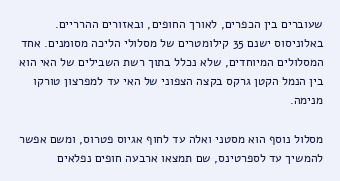שעוברים בין הכפרים, לאורך החופים, ובאזורים ההרריים. באלוניסוס ישנם 35 קילומטרים של מסלולי הליכה מסומנים. אחד המסלולים המיוחדים, שלא נכלל בתוך רשת השבילים של האי הוא בין הנמל הקטן גרקס בקצה הצפוני של האי עד למפרצון טורקו מנימה.

מסלול נוסף הוא מסטני ואלה עד לחוף אגיוס פטרוס, ומשם אפשר להמשיך עד לספרטינס, שם תמצאו ארבעה חופים נפלאים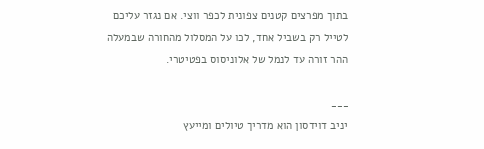בתוך מפרצים קטנים צפונית לכפר ווצי. אם נגזר עליכם לטייל רק בשביל אחד, לכו על המסלול מהחורה שבמעלה ההר זורה עד לנמל של אלוניסוס בפטיטרי.

___
יניב דוידסון הוא מדריך טיולים ומייעץ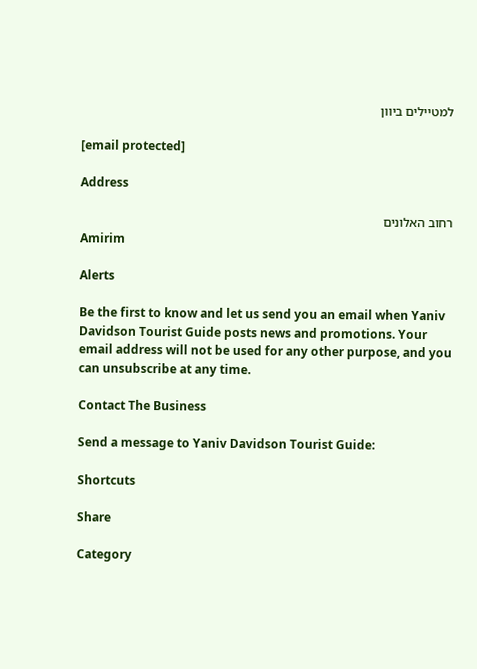למטיילים ביוון

[email protected]

Address

רחוב האלונים
Amirim

Alerts

Be the first to know and let us send you an email when Yaniv Davidson Tourist Guide posts news and promotions. Your email address will not be used for any other purpose, and you can unsubscribe at any time.

Contact The Business

Send a message to Yaniv Davidson Tourist Guide:

Shortcuts

Share

Category